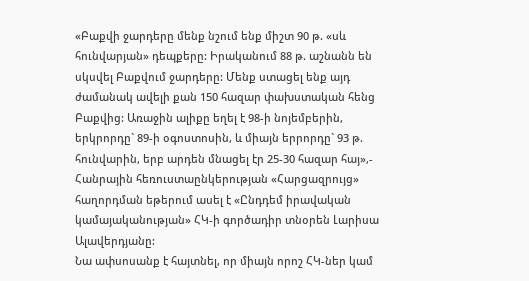«Բաքվի ջարդերը մենք նշում ենք միշտ 90 թ. «սև հունվարյան» դեպքերը: Իրականում 88 թ. աշնանն են սկսվել Բաքվում ջարդերը: Մենք ստացել ենք այդ ժամանակ ավելի քան 150 հազար փախստական հենց Բաքվից: Առաջին ալիքը եղել է 98-ի նոյեմբերին, երկրորդը` 89-ի օգոստոսին, և միայն երրորդը` 93 թ. հունվարին, երբ արդեն մնացել էր 25-30 հազար հայ»,- Հանրային հեռուստաընկերության «Հարցազրույց» հաղորդման եթերում ասել է «Ընդդեմ իրավական կամայականության» ՀԿ-ի գործադիր տնօրեն Լարիսա Ալավերդյանը:
Նա ափսոսանք է հայտնել, որ միայն որոշ ՀԿ-ներ կամ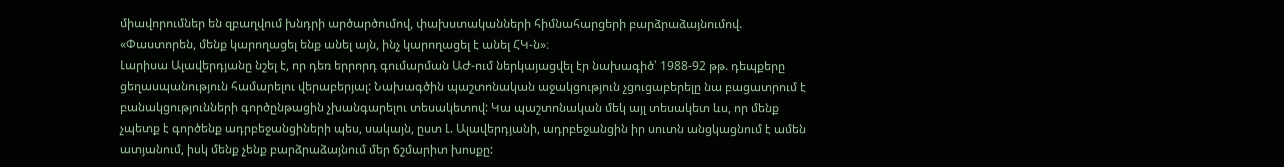միավորումներ են զբաղվում խնդրի արծարծումով, փախստականների հիմնահարցերի բարձրաձայնումով. «Փաստորեն, մենք կարողացել ենք անել այն, ինչ կարողացել է անել ՀԿ-ն»։
Լարիսա Ալավերդյանը նշել է, որ դեռ երրորդ գումարման ԱԺ-ում ներկայացվել էր նախագիծ՝ 1988-92 թթ. դեպքերը ցեղասպանություն համարելու վերաբերյալ: Նախագծին պաշտոնական աջակցություն չցուցաբերելը նա բացատրում է բանակցությունների գործընթացին չխանգարելու տեսակետով: Կա պաշտոնական մեկ այլ տեսակետ ևս, որ մենք չպետք է գործենք ադրբեջանցիների պես, սակայն, ըստ Լ. Ալավերդյանի, ադրբեջանցին իր սուտն անցկացնում է ամեն ատյանում, իսկ մենք չենք բարձրաձայնում մեր ճշմարիտ խոսքը: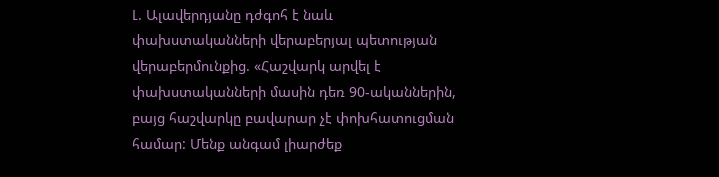Լ. Ալավերդյանը դժգոհ է նաև փախստականների վերաբերյալ պետության վերաբերմունքից. «Հաշվարկ արվել է փախստականների մասին դեռ 90-ականներին, բայց հաշվարկը բավարար չէ փոխհատուցման համար: Մենք անգամ լիարժեք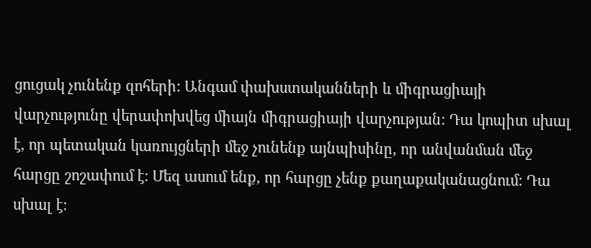ցուցակ չունենք զոհերի: Անգամ փախստականների և միգրացիայի վարչությունը վերափոխվեց միայն միգրացիայի վարչության: Դա կոպիտ սխալ է, որ պետական կառույցների մեջ չունենք այնպիսինը, որ անվանման մեջ հարցը շոշափում է: Մեզ ասում ենք, որ հարցը չենք քաղաքականացնում: Դա սխալ է: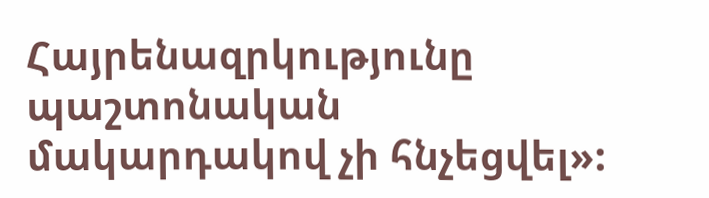Հայրենազրկությունը պաշտոնական մակարդակով չի հնչեցվել»: